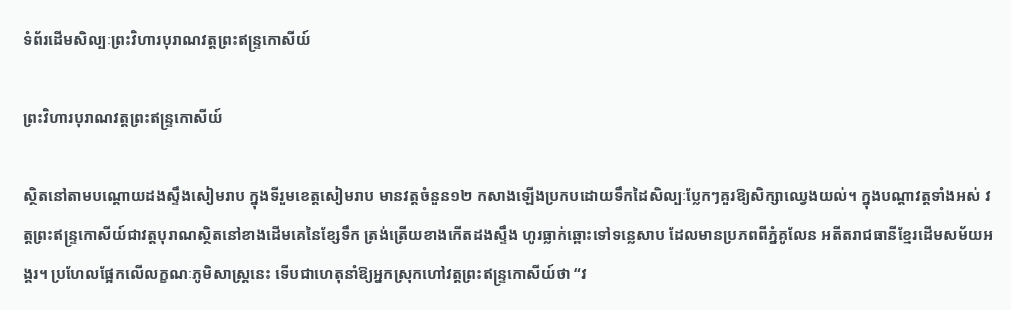ទំព័រដើមសិល្បៈព្រះវិហារបុរាណវត្តព្រះឥន្រ្ទកោសីយ៍

ព្រះវិហារបុរាណវត្តព្រះឥន្រ្ទកោសីយ៍

ស្ថិតនៅតាមបណ្តោយដងស្ទឹងសៀមរាប ក្នុងទីរួមខេត្តសៀមរាប មានវត្តចំនួន១២ កសាងឡើងប្រកបដោយទឹកដៃសិល្បៈប្លែកៗគួរឱ្យសិក្សាឈ្វេងយល់។ ក្នុងបណ្តាវត្តទាំងអស់ វត្តព្រះឥន្រ្ទកោសីយ៍ជាវត្តបុរាណស្ថិតនៅខាងដើមគេនៃខ្សែទឹក ត្រង់ត្រើយខាងកើតដងស្ទឹង ហូរធ្លាក់ឆ្ពោះទៅទន្លេសាប ដែលមានប្រភពពីភ្នំគូលែន អតីតរាជធានីខ្មែរដើមសម័យអង្គរ។ ប្រហែលផ្អែកលើលក្ខណៈភូមិសាស្រ្តនេះ ទើបជាហេតុនាំឱ្យអ្នកស្រុកហៅវត្តព្រះឥន្រ្ទកោសីយ៍ថា “វ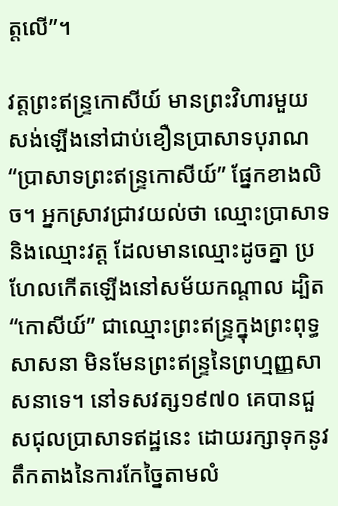ត្តលើ”។

វត្តព្រះឥន្ទ្រកោសីយ៍ មានព្រះវិហារមួយសង់ឡើងនៅជាប់ខឿនប្រាសាទបុរាណ “ប្រាសាទព្រះឥន្រ្ទកោសីយ៍” ផ្នែកខាងលិច។ អ្នកស្រាវជ្រាវយល់ថា ឈ្មោះប្រាសាទនិងឈ្មោះវត្ត ដែលមានឈ្មោះដូចគ្នា ប្រហែលកើតឡើងនៅសម័យកណ្តាល ដ្បិត “កោសីយ៍” ជាឈ្មោះព្រះឥន្រ្ទក្នុងព្រះពុទ្ធសាសនា មិនមែនព្រះឥន្រ្ទនៃព្រហ្មញ្ញសាសនាទេ។ នៅទសវត្ស១៩៧០ គេបានជួសជុលប្រាសាទឥដ្ឋនេះ ដោយរក្សាទុកនូវតឹកតាងនៃការកែច្នៃតាមលំ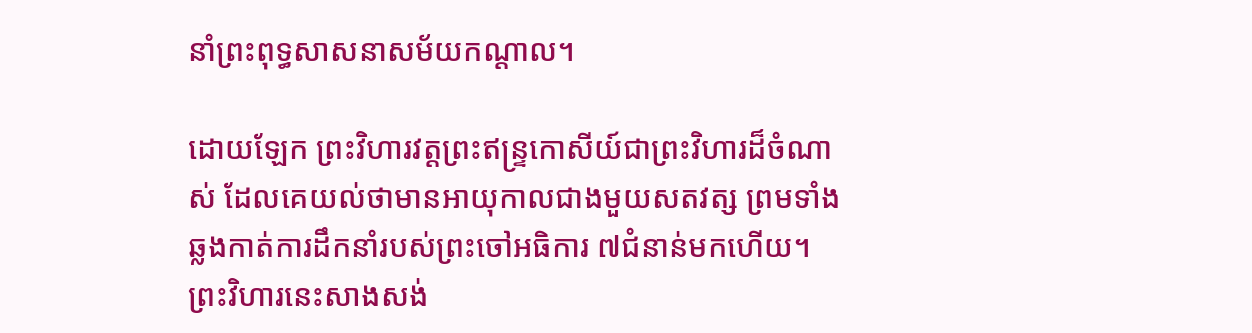នាំព្រះពុទ្ធសាសនាសម័យកណ្តាល។

ដោយឡែក ព្រះវិហារវត្តព្រះឥន្រ្ទកោសីយ៍ជាព្រះវិហារដ៏ចំណាស់ ដែលគេយល់ថាមានអាយុកាលជាងមួយសតវត្ស ព្រមទាំងឆ្លងកាត់ការដឹកនាំរបស់ព្រះចៅអធិការ ៧ជំនាន់មកហើយ។ ព្រះវិហារនេះសាងសង់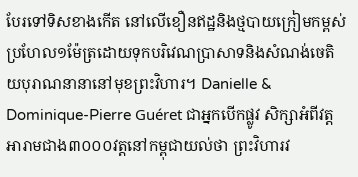បែរទៅទិសខាងកើត នៅលើខឿនឥដ្ឋនិងថ្មបាយក្រៀមកម្ពស់ប្រហែល១ម៉ែត្រដោយទុកបរិវេណប្រាសាទនិងសំណង់ចេតិយបុរាណនានានៅមុខព្រះវិហារ។ Danielle & Dominique-Pierre Guéret ជាអ្នកបើកផ្លូវ សិក្សាអំពីវត្តអារាមជាង៣០០០វត្តនៅកម្ពុជាយល់ថា ព្រះវិហារវ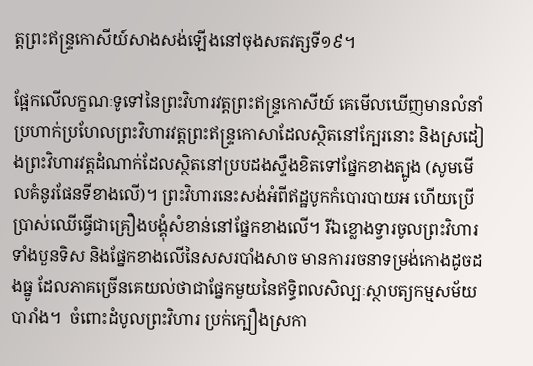ត្តព្រះឥន្រ្ទកោសីយ៍សាងសង់ឡើងនៅចុងសតវត្សទី១៩។

ផ្អែកលើលក្ខណៈទូទៅនៃព្រះវិហារវត្តព្រះឥន្រ្ទកោសីយ៍ គេមើលឃើញមានលំនាំប្រហាក់ប្រហែលព្រះវិហារវត្តព្រះឥន្រ្ទកោសាដែលស្ថិតនៅក្បែរនោះ និងស្រដៀងព្រះវិហារវត្តដំណាក់ដែលស្ថិតនៅប្របដងស្ទឹងខិតទៅផ្នែកខាងត្បូង (សូមមើលគំនូរផែនទីខាងលើ)។ ព្រះវិហារនេះសង់អំពីឥដ្ឋបូកកំបោរបាយអ ហើយប្រើប្រាស់ឈើធ្វើជាគ្រឿងបង្គុំសំខាន់នៅផ្នែកខាងលើ។ រីឯខ្លោងទ្វារចូលព្រះវិហារទាំងបួនទិស និងផ្នែកខាងលើនៃសសរបាំងសាច មានការរចនាទម្រង់កោងដូចដងធ្នូ ដែលភាគច្រើនគេយល់ថាជាផ្នែកមួយនៃឥទ្ធិពលសិល្បៈស្ថាបត្យកម្មសម័យបារាំង។  ចំពោះដំបូលព្រះវិហារ ប្រក់ក្បឿងស្រកា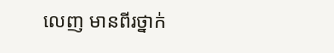លេញ មានពីរថ្នាក់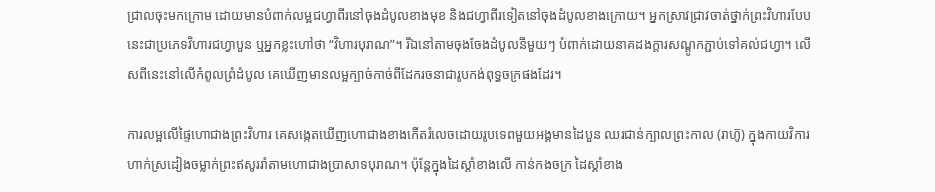ជ្រាលចុះមកក្រោម ដោយមានបំពាក់លម្អជហ្វាពីរនៅចុងដំបូលខាងមុខ និងជហ្វាពីរទៀតនៅចុងដំបូលខាងក្រោយ។ អ្នកស្រាវជ្រាវចាត់ថ្នាក់ព្រះវិហារបែបនេះជាប្រភេទវិហារជហ្វាបួន ឬអ្នកខ្លះហៅថា “វិហារបុរាណ”។ រីឯនៅតាមចុងចែងដំបូលនីមួយៗ បំពាក់ដោយនាគដងក្តារសណ្តូកភ្ជាប់ទៅគល់ជហ្វា។ លើសពីនេះនៅលើកំពូលព្រំដំបូល គេឃើញមានលម្អក្បាច់កាច់ពីដែករចនាជារូបកង់ពុទ្ធចក្រផងដែរ។

ការលម្អលើផ្ទៃហោជាងព្រះវិហារ គេសង្កេតឃើញហោជាងខាងកើតរំលេចដោយរូបទេពមួយអង្គមានដៃបួន ឈរជាន់ក្បាលព្រះកាល (រាហ៊ូ) ក្នុងកាយវិការហាក់ស្រដៀងចម្លាក់ព្រះឥសូររាំតាមហោជាងប្រាសាទបុរាណ។ ប៉ុន្តែក្នុងដៃស្តាំខាងលើ កាន់កងចក្រ ដៃស្តាំខាង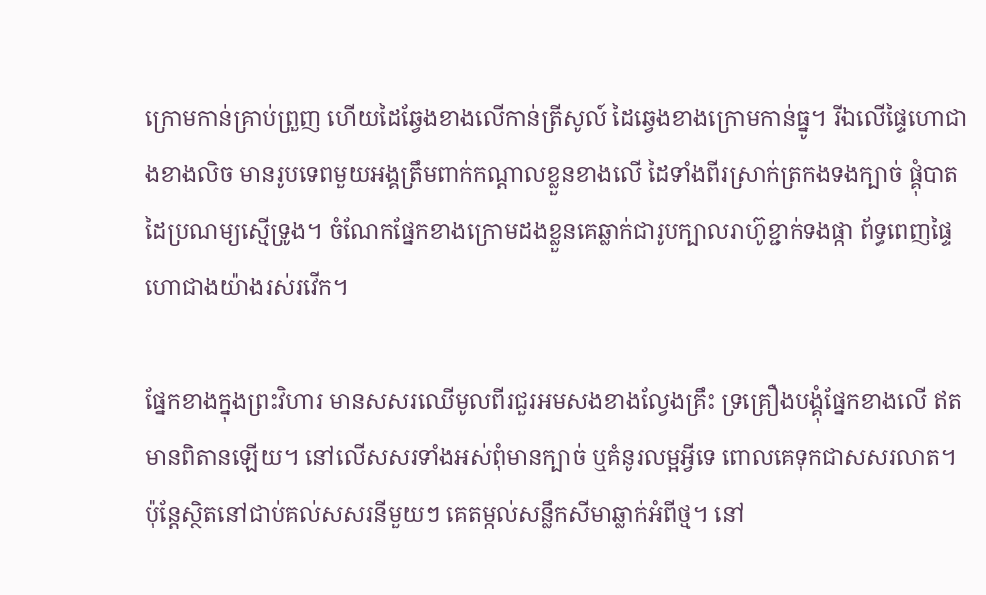ក្រោមកាន់គ្រាប់ព្រួញ ហើយដៃឆ្វែងខាងលើកាន់ត្រីសូល៍ ដៃឆ្វេងខាងក្រោមកាន់ធ្នូ។ រីឯលើផ្ទៃហោជាងខាងលិច មានរូបទេពមួយអង្គត្រឹមពាក់កណ្តាលខ្លួនខាងលើ ដៃទាំងពីរស្រាក់ត្រកងទងក្បាច់ ផ្គុំបាតដៃប្រណម្យស្មើទ្រូង។ ចំណែកផ្នែកខាងក្រោមដងខ្លួនគេឆ្លាក់ជារូបក្បាលរាហ៊ូខ្ជាក់ទងផ្កា ព័ទ្ធពេញផ្ទៃហោជាងយ៉ាងរស់រវើក។

ផ្នែកខាងក្នុងព្រះវិហារ មានសសរឈើមូលពីរជួរអមសងខាងល្វែងគ្រឹះ ទ្រគ្រឿងបង្គុំផ្នែកខាងលើ ឥតមានពិតានឡើយ។ នៅលើសសរទាំងអស់ពុំមានក្បាច់ ឬគំនូរលម្អអ្វីទេ ពោលគេទុកជាសសរលាត។ ប៉ុន្តែស្ថិតនៅជាប់គល់សសរនីមួយៗ គេតម្កល់សន្លឹកសីមាឆ្លាក់អំពីថ្ម។ នៅ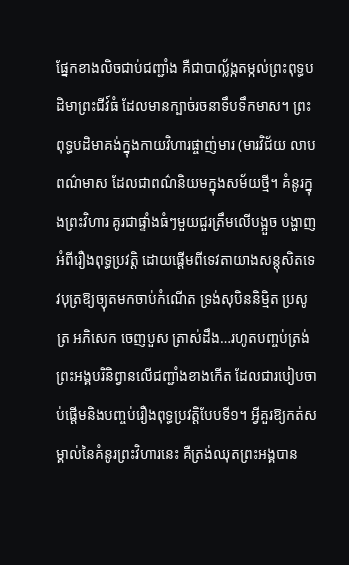ផ្នែកខាងលិចជាប់ជញ្ជាំង គឺជាបាល្ល័ង្កតម្កល់ព្រះពុទ្ធបដិមាព្រះជីវ៍ធំ ដែលមានក្បាច់រចនាទឹបទឹកមាស។ ព្រះពុទ្ធបដិមាគង់ក្នុងកាយវិហារផ្ចាញ់មារ (មារវិជ័យ លាបពណ៌មាស ដែលជាពណ៌និយមក្នុងសម័យថ្មី។ គំនូរក្នុងព្រះវិហារ គូរជាផ្ទាំងធំៗមួយជួរត្រឹមលើបង្អួច បង្ហាញអំពីរឿងពុទ្ធប្រវត្តិ ដោយផ្តើមពីទេវតាយាងសន្តុសិតទេវបុត្រឱ្យច្យុតមកចាប់កំណើត ទ្រង់សុបិននិម្មិត ប្រសូត្រ អភិសេក ចេញបួស ត្រាស់ដឹង…រហូតបញ្ចប់ត្រង់ព្រះអង្គបរិនិព្វានលើជញ្ជាំងខាងកើត ដែលជារបៀបចាប់ផ្តើមនិងបញ្ចប់រឿងពុទ្ធប្រវត្តិបែបទី១។ អ្វីគួរឱ្យកត់សម្គាល់នៃគំនូរព្រះវិហារនេះ គឺត្រង់ឈុតព្រះអង្គបាន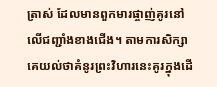ត្រាស់ ដែលមានពួកមារផ្ចាញ់គូរនៅលើជញ្ជាំងខាងជើង។ តាមការសិក្សា គេយល់ថាគំនូរព្រះវិហារនេះគូរក្នុងដើ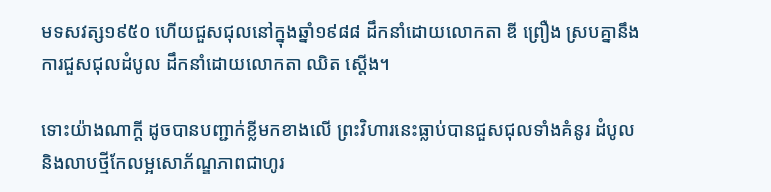មទសវត្ស១៩៥០ ហើយជួសជុលនៅក្នុងឆ្នាំ១៩៨៨ ដឹកនាំដោយលោកតា ឌី ព្រឿង ស្របគ្នានឹងការជួសជុលដំបូល ដឹកនាំដោយលោកតា ឈិត ស្តើង។

ទោះយ៉ាងណាក្តី ដូចបានបញ្ជាក់ខ្លីមកខាងលើ ព្រះវិហារនេះធ្លាប់បានជួសជុលទាំងគំនូរ ដំបូល និងលាបថ្មីកែលម្អសោភ័ណ្ឌភាពជាហូរ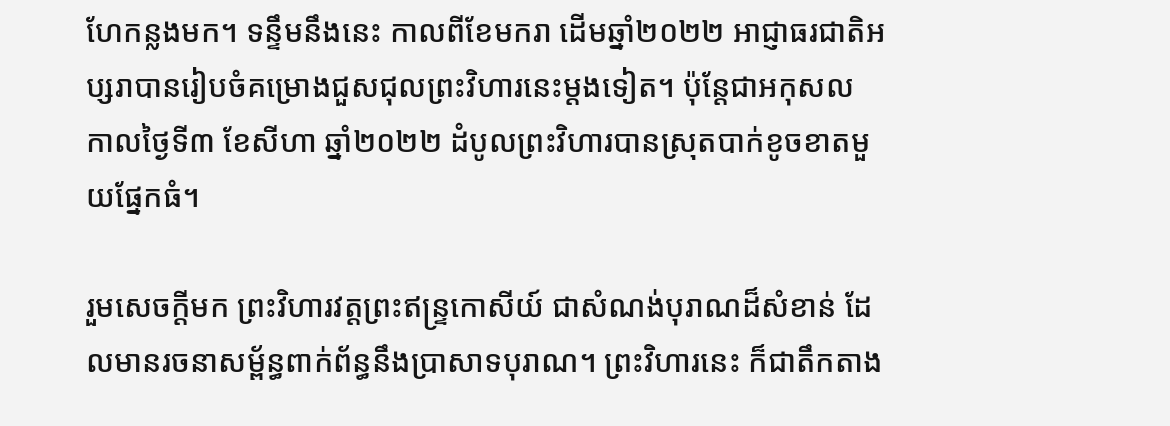ហែកន្លងមក។ ទន្ទឹមនឹងនេះ កាលពីខែមករា ដើមឆ្នាំ២០២២ អាជ្ញាធរជាតិអប្សរាបានរៀបចំគម្រោងជួសជុលព្រះវិហារនេះម្តងទៀត។ ប៉ុន្តែជាអកុសល កាលថ្ងៃទី៣ ខែសីហា ឆ្នាំ២០២២ ដំបូលព្រះវិហារបានស្រុតបាក់ខូចខាតមួយផ្នែកធំ។

រួមសេចក្តីមក ព្រះវិហារវត្តព្រះឥន្រ្ទកោសីយ៍ ជាសំណង់បុរាណដ៏សំខាន់ ដែលមានរចនាសម្ព័ន្ធពាក់ព័ន្ធនឹងប្រាសាទបុរាណ។ ព្រះវិហារនេះ ក៏ជាតឹកតាង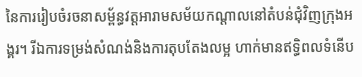នៃការរៀបចំរចនាសម្ព័ន្ធវត្តអារាមសម័យកណ្តាលនៅតំបន់ជុំវិញក្រុងអង្គរ។ រីឯការទម្រង់សំណង់និងការតុបតែងលម្អ ហាក់មានឥទ្ធិពលទំនើប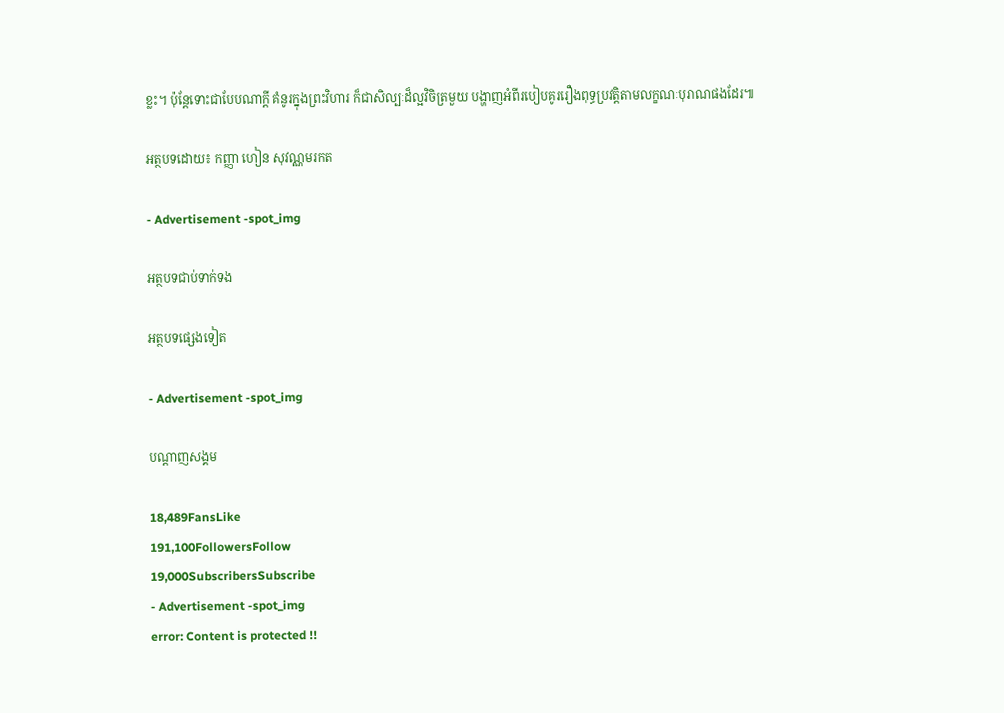ខ្លះ។ ប៉ុន្តែទោះជាបែបណាក្តី គំនូរក្នុងព្រះវិហារ ក៏ជាសិល្បៈដ៏ល្អវិចិត្រមួយ បង្ហាញអំពីរបៀបគូររឿងពុទ្ធប្រវត្តិតាមលក្ខណៈបុរាណផងដែរ៕

អត្ថបទដោយ៖ កញ្ញា ហៀន សុវណ្ណមរកត

- Advertisement -spot_img

អត្ថបទជាប់ទាក់ទង

អត្ថបទផ្សេងទៀត

- Advertisement -spot_img

បណ្ដាញសង្គម

18,489FansLike
191,100FollowersFollow
19,000SubscribersSubscribe
- Advertisement -spot_img
error: Content is protected !!